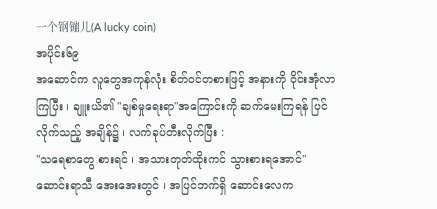一个钢镚儿(A lucky coin)
အပိုင်း၆၉
အဆောင်က လူတွေအကုန်လုံး စိတ်၀င်တစားဖြင့် အနားကို ၀ိုင်းအုံလာကြပြီး ၊ ချူးယိ၏ "ချစ်မှုရေးရာ"အကြောင်းကို ဆက်မေးကြရန် ပြင်လိုက်သည့် အချိန်၌ ၊ လက်ခုပ်တီးလိုက်ပြီး :
"သရေစာတွေ စားရင် ၊ အသားတုတ်ထိုးကင် သွားစားရအောင်"
ဆောင်းရာသီ အေးအေးတွင် ၊ အပြင်ဘက်ရှိ ဆောင်းလေက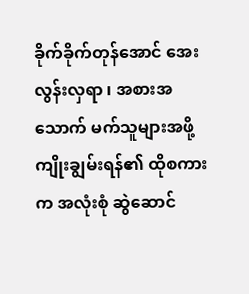ခိုက်ခိုက်တုန်အောင် အေးလွန်းလှရာ ၊ အစားအသောက် မက်သူများအဖို့ ကျိုးချွမ်းရန်၏ ထိုစကားက အလုံးစုံ ဆွဲဆောင်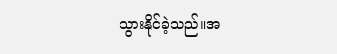သွားနိုင်ခဲ့သည်။အ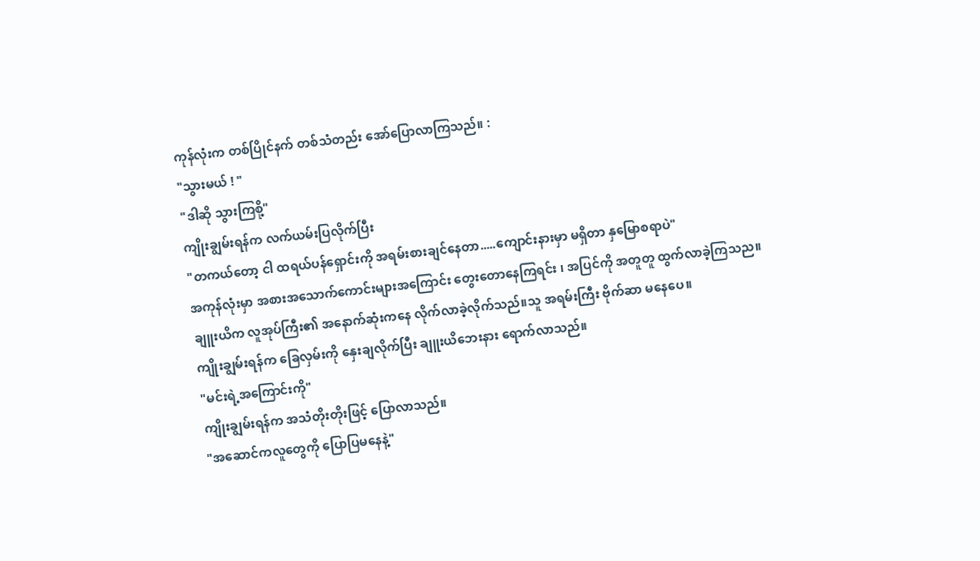ကုန်လုံးက တစ်ပြိုင်နက် တစ်သံတည်း အော်ပြောလာကြသည်။ :
"သွားမယ် ! "
"ဒါဆို သွားကြစို့"
ကျိုးချွမ်းရန်က လက်ယမ်းပြလိုက်ပြီး
"တကယ်တော့ ငါ ထရယ်ပန်ရှောင်းကို အရမ်းစားချင်နေတာ.....ကျောင်းနားမှာ မရှိတာ နှမြောစရာပဲ"
အကုန်လုံးမှာ အစားအသောက်ကောင်းများအကြောင်း တွေးတောနေကြရင်း ၊ အပြင်ကို အတူတူ ထွက်လာခဲ့ကြသည။
ချူးယိက လူအုပ်ကြီး၏ အနောက်ဆုံးကနေ လိုက်လာခဲ့လိုက်သည်။သူ အရမ်းကြီး ဗိုက်ဆာ မနေပေ။
ကျိုးချွမ်းရန်က ခြေလှမ်းကို နှေးချလိုက်ပြီး ချူးယိဘေးနား ရောက်လာသည်။
"မင်းရဲ့အကြောင်းကို"
ကျိုးချွမ်းရန်က အသံတိုးတိုးဖြင့် ပြောလာသည်။
"အဆောင်ကလူတွေကို ပြောပြမနေနဲ့"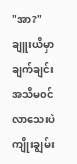"အာ?"
ချူးယိမှာ ချက်ချင်း အသိမ၀င်လာသေးပဲ ကျိုးချွမ်း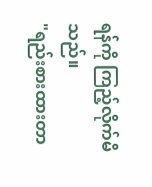ရန်ကို ကြည့်လိုက်မိသည်။
"ရည်းစားထားတာ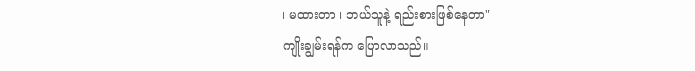၊ မထားတာ ၊ ဘယ်သူနဲ့ ရည်းစားဖြစ်နေတာ"
ကျိုးချွမ်းရန်က ပြောလာသည်။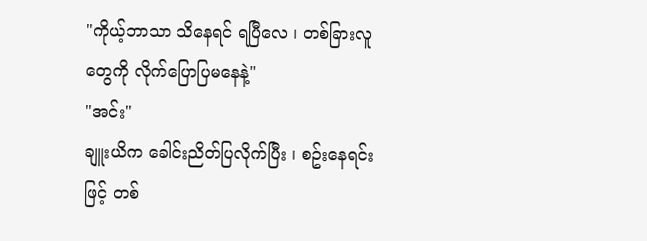"ကိုယ့်ဘာသာ သိနေရင် ရပြီလေ ၊ တစ်ခြားလူတွေကို လိုက်ပြောပြမနေနဲ့"
"အင်း"
ချူးယိက ခေါင်းညိတ်ပြလိုက်ပြီး ၊ စဥ်းနေရင်းဖြင့် တစ်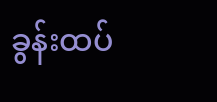ခွန်းထပ်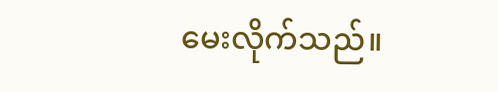မေးလိုက်သည်။